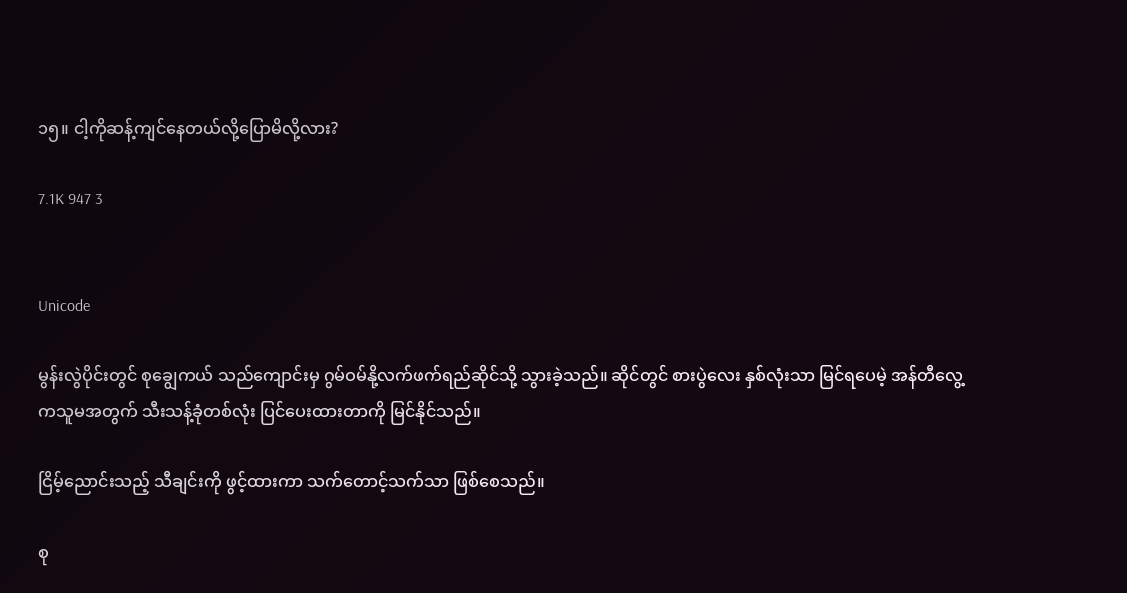၁၅။ ငါ့ကိုဆန့်ကျင်နေတယ်လို့ပြောမိလို့လား?

7.1K 947 3


Unicode

မွန်းလွဲပိုင်းတွင် စုချွေကယ် သည်ကျောင်းမှ ဂွမ်ဝမ်နို့လက်ဖက်ရည်ဆိုင်သို့ သွားခဲ့သည်။ ဆိုင်တွင် စားပွဲလေး နှစ်လုံးသာ မြင်ရပေမဲ့ အန်တီလွေ့ ကသူမအတွက် သီးသန့်ခုံတစ်လုံး ပြင်ပေးထားတာကို မြင်နိုင်သည်။

ငြိမ့်ညောင်းသည့် သီချင်းကို ဖွင့်ထားကာ သက်တောင့်သက်သာ ဖြစ်စေသည်။

စု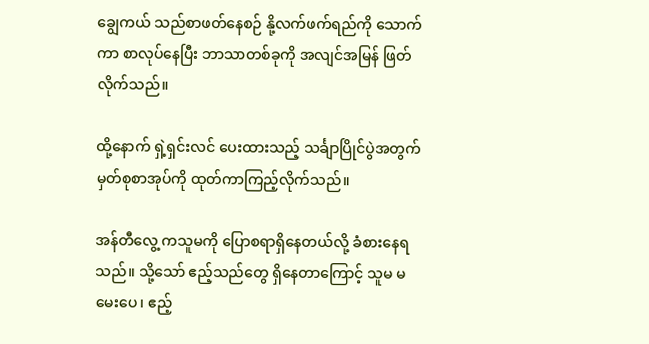ချွေကယ် သည်စာဖတ်နေစဉ် နို့လက်ဖက်ရည်ကို သောက်ကာ စာလုပ်နေပြီး ဘာသာတစ်ခုကို အလျင်အမြန် ဖြတ်လိုက်သည်။

ထို့နောက် ရှဲ့ရှင်းလင် ပေးထားသည့် သင်္ချာပြိုင်ပွဲအတွက် မှတ်စုစာအုပ်ကို ထုတ်ကာကြည့်လိုက်သည်။

အန်တီလွေ့ ကသူမကို ပြောစရာရှိနေတယ်လို့ ခံစားနေရသည်။ သို့သော် ဧည့်သည်တွေ ရှိနေတာကြောင့် သူမ မမေးပေ၊ ဧည့်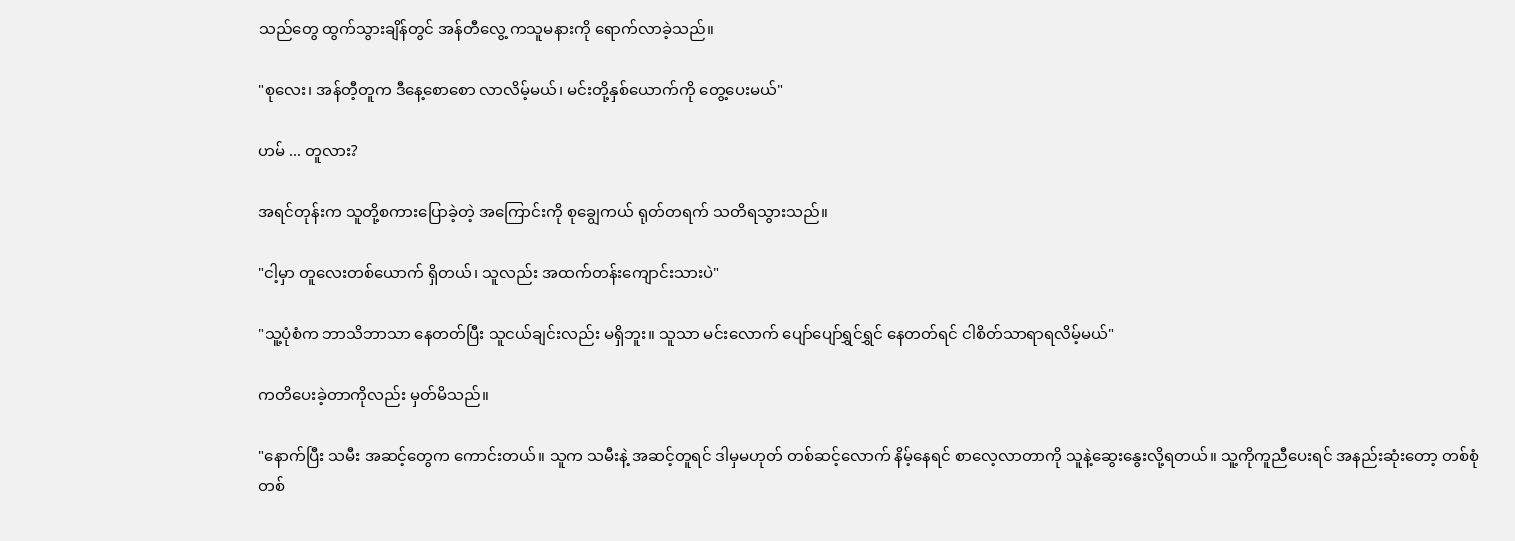သည်တွေ ထွက်သွားချိန်တွင် အန်တီလွေ့ ကသူမနားကို ရောက်လာခဲ့သည်။

"စုလေး၊ အန်တီ့တူက ဒီနေ့စောစော လာလိမ့်မယ်၊ မင်းတို့နှစ်ယောက်ကို တွေ့ပေးမယ်"

ဟမ် ... တူလား?

အရင်တုန်းက သူတို့စကားပြောခဲ့တဲ့ အကြောင်းကို စုချွေကယ် ရုတ်တရက် သတိရသွားသည်။

"ငါ့မှာ တူလေးတစ်ယောက် ရှိတယ်၊ သူလည်း အထက်တန်းကျောင်းသားပဲ"

"သူ့ပုံစံက ဘာသိဘာသာ နေတတ်ပြီး သူငယ်ချင်းလည်း မရှိဘူး။ သူသာ မင်းလောက် ပျော်ပျော်ရွှင်ရွှင် နေတတ်ရင် ငါစိတ်သာရာရလိမ့်မယ်"

ကတိပေးခဲ့တာကိုလည်း မှတ်မိသည်။

"နောက်ပြီး သမီး အဆင့်တွေက ကောင်းတယ်။ သူက သမီးနဲ့ အဆင့်တူရင် ဒါမှမဟုတ် တစ်ဆင့်လောက် နိမ့်နေရင် စာလေ့လာတာကို သူနဲ့ဆွေးနွေးလို့ရတယ်။ သူ့ကိုကူညီပေးရင် အနည်းဆုံးတော့ တစ်စုံတစ်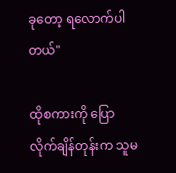ခုတော့ ရလောက်ပါတယ်"

ထိုစကားကို ပြောလိုက်ချိန်တုန်းက သူမ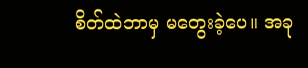စိတ်ထဲဘာမှ မတွေးခဲ့ပေ။ အခု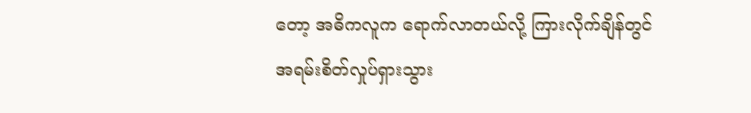တော့ အဓိကလူက ရောက်လာတယ်လို့ ကြားလိုက်ချိန်တွင် အရမ်းစိတ်လှုပ်ရှားသွား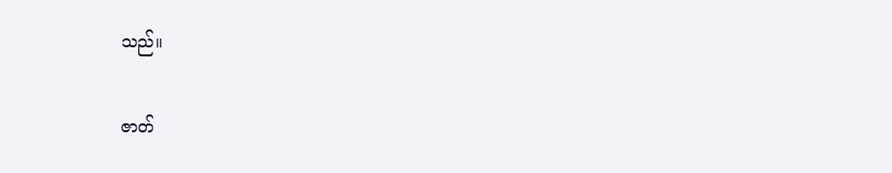သည်။

ဇာတ်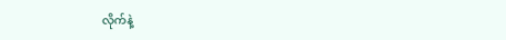လိုက်နဲ့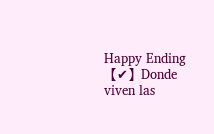Happy Ending【✔】Donde viven las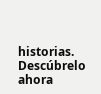historias. Descúbrelo ahora